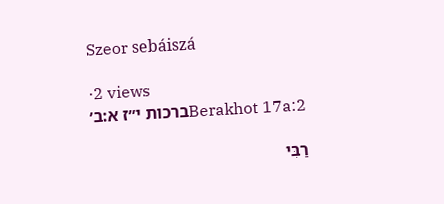Szeor sebáiszá

·2 views
Berakhot 17a:2ברכות י״ז א:ב׳

רַבִּי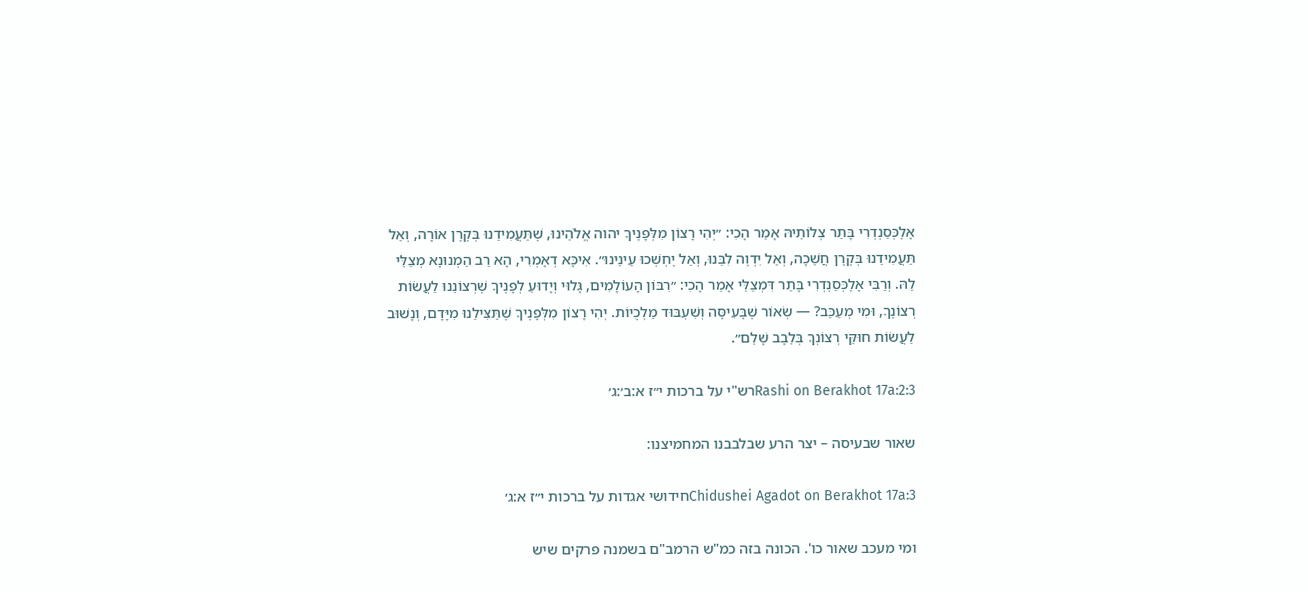אָלֶכְּסַנְדְרִי בָּתַר צְלוֹתֵיהּ אָמַר הָכִי: ״יְהִי רָצוֹן מִלְּפָנֶיךָ יהוה אֱלֹהֵינוּ, שֶׁתַּעֲמִידֵנוּ בְּקֶרֶן אוֹרָה, וְאַל תַּעֲמִידֵנוּ בְּקֶרֶן חֲשֵׁכָה, וְאַל יִדְוֶה לִבֵּנוּ, וְאַל יֶחְשְׁכוּ עֵינֵינוּ״. אִיכָּא דְאָמְרִי, הָא רַב הַמְנוּנָא מְצַלֵּי לַהּ. וְרַבִּי אָלֶכְּסַנְדְרִי בָּתַר דִּמְצַלֵּי אָמַר הָכִי: ״רִבּוֹן הָעוֹלָמִים, גָּלוּי וְיָדוּעַ לְפָנֶיךָ שֶׁרְצוֹנֵנוּ לַעֲשׂוֹת רְצוֹנֶךָ, וּמִי מְעַכֵּב? — שְׂאוֹר שֶׁבָּעִיסָּה וְשִׁעְבּוּד מַלְכֻיוֹת. יְהִי רָצוֹן מִלְּפָנֶיךָ שֶׁתַּצִּילֵנוּ מִיָּדָם, וְנָשׁוּב לַעֲשׂוֹת חוּקֵּי רְצוֹנְךָ בְּלֵבָב שָׁלֵם״.

Rashi on Berakhot 17a:2:3רש"י על ברכות י״ז א:ב׳:ג׳

שאור שבעיסה – יצר הרע שבלבבנו המחמיצנו:

Chidushei Agadot on Berakhot 17a:3חידושי אגדות על ברכות י״ז א:ג׳

ומי מעכב שאור כו'. הכונה בזה כמ"ש הרמב"ם בשמנה פרקים שיש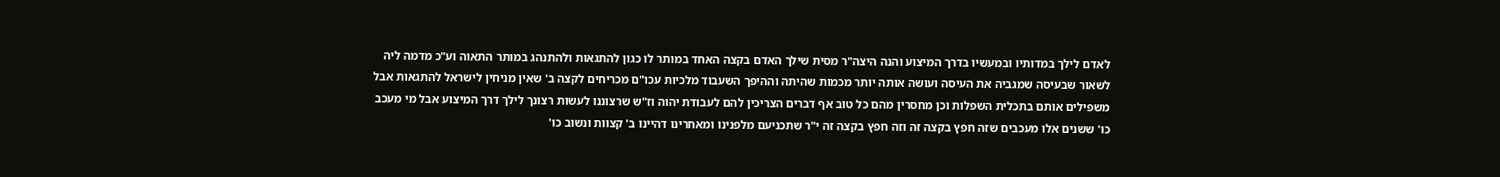לאדם לילך במדותיו ובמעשיו בדרך המיצוע והנה היצה"ר מסית שילך האדם בקצה האחד במותר לו כגון להתגאות ולהתנהג במותר התאוה וע"כ מדמה ליה לשאור שבעיסה שמגביה את העיסה ועושה אותה יותר מכמות שהיתה וההיפך השעבוד מלכיות עכו"ם מכריחים לקצה ב' שאין מניחין לישראל להתגאות אבל משפילים אותם בתכלית השפלות וכן מחסרין מהם כל טוב אף דברים הצריכין להם לעבודת יהוה וז"ש שרצוננו לעשות רצונך לילך דרך המיצוע אבל מי מעכב כו' ששנים אלו מעכבים שזה חפץ בקצה זה וזה חפץ בקצה זה י"ר שתכניעם מלפנינו ומאחרינו דהיינו ב' קצוות ונשוב כו'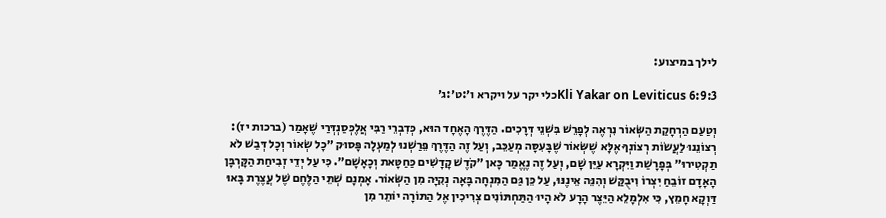לילך במיצוע:

Kli Yakar on Leviticus 6:9:3כלי יקר על ויקרא ו׳:ט׳:ג׳

וְטַעַם הַרְחָקַת הַשְּׂאוֹר נִרְאֶה לְפָרֵשׁ בִּשְׁנֵי דְּרָכִים. הַדֶּרֶךְ הָאֶחָד הוּא, כְּדִבְרֵי רַבִּי אֲלֶכְּסַנְדְּרַי שֶׁאָמַר (ברכות יז): רְצוֹנֵנוּ לַעֲשׂוֹת רְצוֹנְךָ אֶלָּא שֶׁשְּׂאוֹר שֶׁבָּעִסָּה מְעַכֵּב, וְעַל זֶה הַדֶּרֶךְ פֵּרַשְׁנוּ לְמַעְלָה פָּסוּק ״כָל שְׂאוֹר וְכָל דְּבַשׁ לֹא תַקְטִירוּ״ בְּפָרָשַׁת וַיִּקְרָא עַיֵּן שָׁם, וְעַל זֶה נֶאֱמַר כָּאן ״קֹדֶשׁ קָדָשִׁים כַּחַטָּאת וְכָאָשָׁם״. כִּי עַל יְדֵי זְבִיחַת הַקָּרְבָּן הָאָדָם זוֹבֵחַ יִצְרוֹ וִיבֻקַּשׁ וְהִנֵּה אֵינֶנּוּ, עַל כֵּן גַּם הַמִּנְחָה בָּאָה נְקִיָּה מִן הַשְּׂאוֹר. אָמְנָם שְׁתֵּי הַלֶּחֶם שֶׁל עֲצֶרֶת בָּאוּ דַּוְקָא חָמֵץ, כִּי אִלְמָלֵא הַיֵּצֶר הָרָע לֹא הָיוּ הַתַּחְתּוֹנִים צְרִיכִין אֶל הַתּוֹרָה יוֹתֵר מִן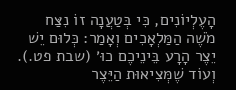הָעֶלְיוֹנִים, כִּי בְּטַעֲנָה זוֹ נִצַּח מֹשֶׁה הַמַּלְאָכִים וְאָמַר: כְּלוּם יֵשׁ יֵצֶר הָרָע בֵּינֵיכֶם כוּ׳ (שבת פט.). וְעוֹד שֶׁמְּצִיאוּת הַיֵּצֶר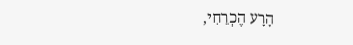הָרָע הֶכְרֵחִי,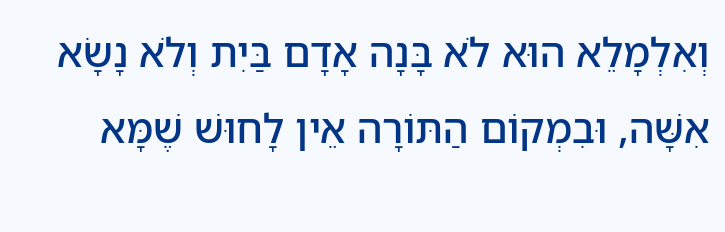וְאִלְמָלֵא הוּא לֹא בָּנָה אָדָם בַּיִת וְלֹא נָשָׂא אִשָּׁה, וּבִמְקוֹם הַתּוֹרָה אֵין לָחוּשׁ שֶׁמָּא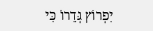יִפְרוֹץ גְּדֵרוֹ כִּי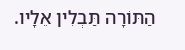הַתּוֹרָה תַּבְלִין אֵלָיו.